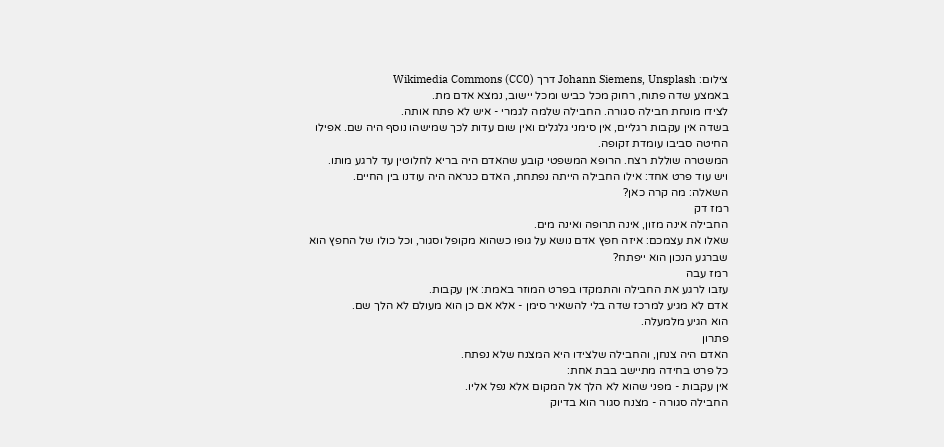צילום: Johann Siemens, Unsplash דרך Wikimedia Commons (CC0)
באמצע שדה פתוח, רחוק מכל כביש ומכל יישוב, נמצא אדם מת.
לצידו מונחת חבילה סגורה. החבילה שלמה לגמרי - איש לא פתח אותה.
בשדה אין עקבות רגליים, אין סימני גלגלים ואין שום עדות לכך שמישהו נוסף היה שם. אפילו החיטה סביבו עומדת זקופה.
המשטרה שוללת רצח. הרופא המשפטי קובע שהאדם היה בריא לחלוטין עד לרגע מותו.
ויש עוד פרט אחד: אילו החבילה הייתה נפתחת, האדם כנראה היה עודנו בין החיים.
השאלה: מה קרה כאן?
רמז דק
החבילה אינה מזון, אינה תרופה ואינה מים.
שאלו את עצמכם: איזה חפץ אדם נושא על גופו כשהוא מקופל וסגור, וכל כולו של החפץ הוא שברגע הנכון הוא ייפתח?
רמז עבה
עזבו לרגע את החבילה והתמקדו בפרט המוזר באמת: אין עקבות.
אדם לא מגיע למרכז שדה בלי להשאיר סימן - אלא אם כן הוא מעולם לא הלך שם.
הוא הגיע מלמעלה.
פתרון
האדם היה צנחן, והחבילה שלצידו היא המצנח שלא נפתח.
כל פרט בחידה מתיישב בבת אחת:
אין עקבות - מפני שהוא לא הלך אל המקום אלא נפל אליו.
החבילה סגורה - מצנח סגור הוא בדיוק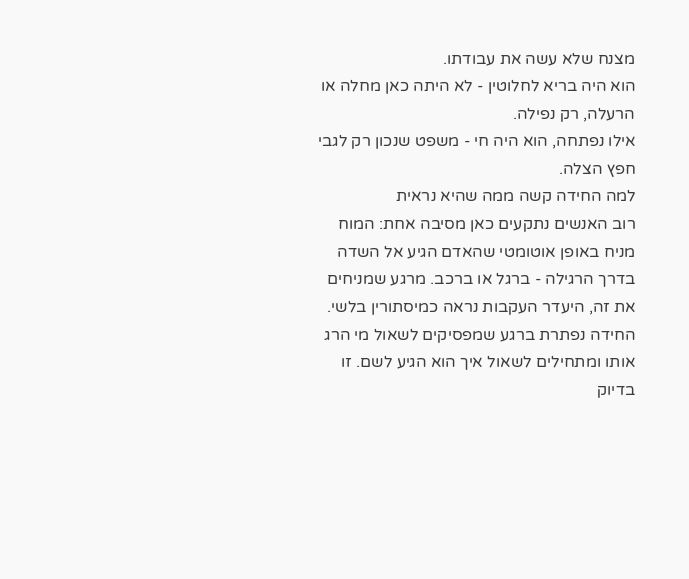מצנח שלא עשה את עבודתו.
הוא היה בריא לחלוטין - לא היתה כאן מחלה או הרעלה, רק נפילה.
אילו נפתחה, הוא היה חי - משפט שנכון רק לגבי חפץ הצלה.
למה החידה קשה ממה שהיא נראית
רוב האנשים נתקעים כאן מסיבה אחת: המוח מניח באופן אוטומטי שהאדם הגיע אל השדה בדרך הרגילה - ברגל או ברכב. מרגע שמניחים את זה, היעדר העקבות נראה כמיסתורין בלשי.
החידה נפתרת ברגע שמפסיקים לשאול מי הרג אותו ומתחילים לשאול איך הוא הגיע לשם. זו בדיוק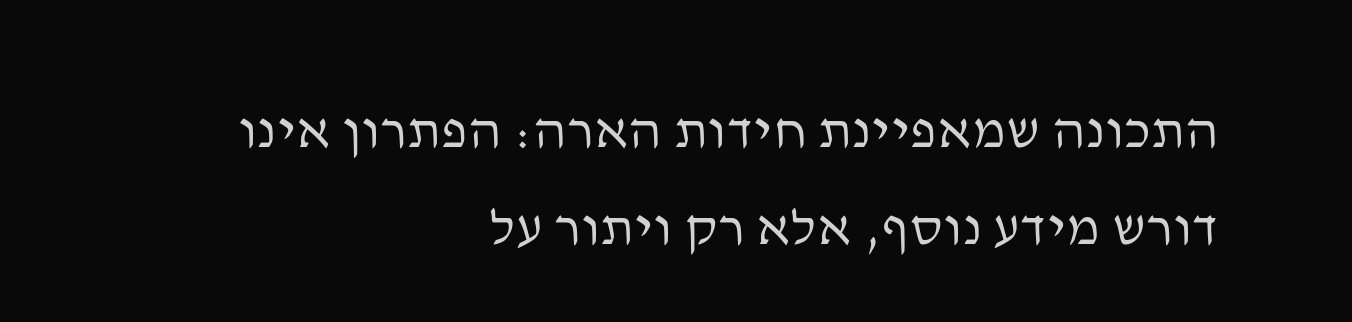התכונה שמאפיינת חידות הארה: הפתרון אינו דורש מידע נוסף, אלא רק ויתור על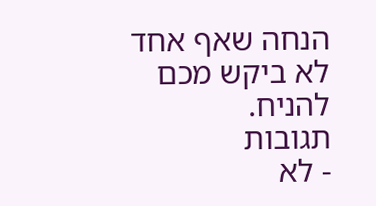הנחה שאף אחד לא ביקש מכם להניח.
תגובות
- לא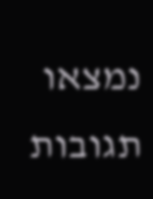נמצאו תגובות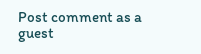Post comment as a guest